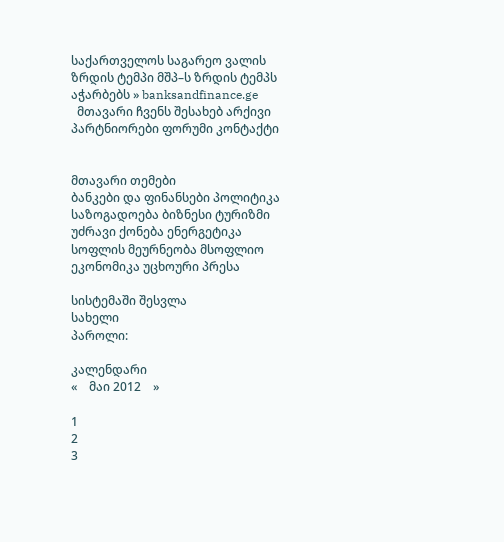საქართველოს საგარეო ვალის ზრდის ტემპი მშპ–ს ზრდის ტემპს აჭარბებს » banksandfinance.ge
  მთავარი ჩვენს შესახებ არქივი პარტნიორები ფორუმი კონტაქტი


მთავარი თემები
ბანკები და ფინანსები პოლიტიკა საზოგადოება ბიზნესი ტურიზმი უძრავი ქონება ენერგეტიკა სოფლის მეურნეობა მსოფლიო ეკონომიკა უცხოური პრესა

სისტემაში შესვლა
სახელი
პაროლი:

კალენდარი
«    მაი 2012    »

1
2
3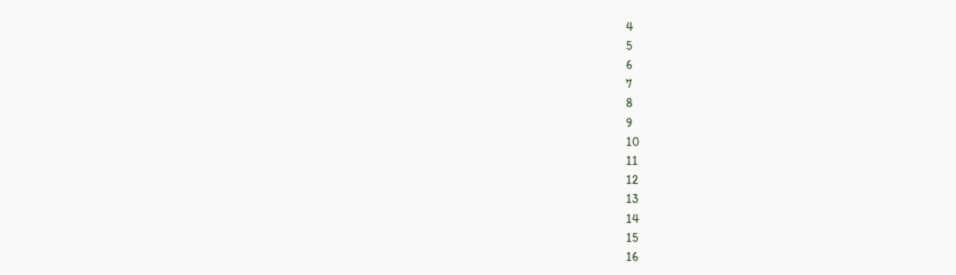4
5
6
7
8
9
10
11
12
13
14
15
16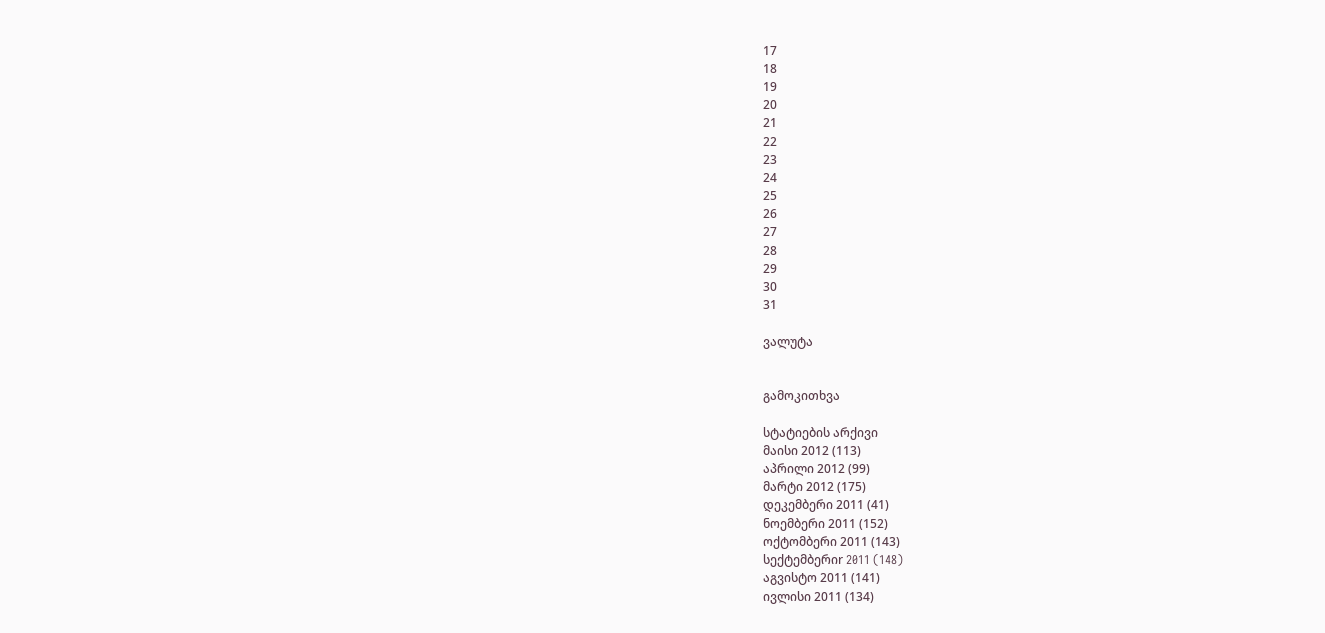17
18
19
20
21
22
23
24
25
26
27
28
29
30
31

ვალუტა


გამოკითხვა

სტატიების არქივი
მაისი 2012 (113)
აპრილი 2012 (99)
მარტი 2012 (175)
დეკემბერი 2011 (41)
ნოემბერი 2011 (152)
ოქტომბერი 2011 (143)
სექტემბერიr 2011 (148)
აგვისტო 2011 (141)
ივლისი 2011 (134)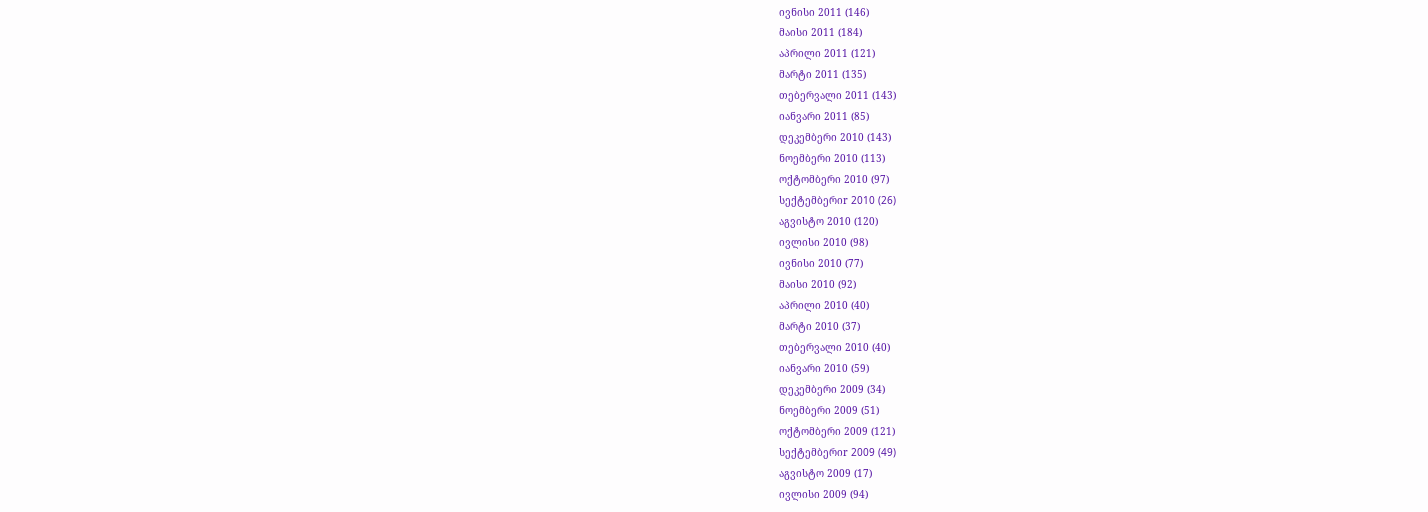ივნისი 2011 (146)
მაისი 2011 (184)
აპრილი 2011 (121)
მარტი 2011 (135)
თებერვალი 2011 (143)
იანვარი 2011 (85)
დეკემბერი 2010 (143)
ნოემბერი 2010 (113)
ოქტომბერი 2010 (97)
სექტემბერიr 2010 (26)
აგვისტო 2010 (120)
ივლისი 2010 (98)
ივნისი 2010 (77)
მაისი 2010 (92)
აპრილი 2010 (40)
მარტი 2010 (37)
თებერვალი 2010 (40)
იანვარი 2010 (59)
დეკემბერი 2009 (34)
ნოემბერი 2009 (51)
ოქტომბერი 2009 (121)
სექტემბერიr 2009 (49)
აგვისტო 2009 (17)
ივლისი 2009 (94)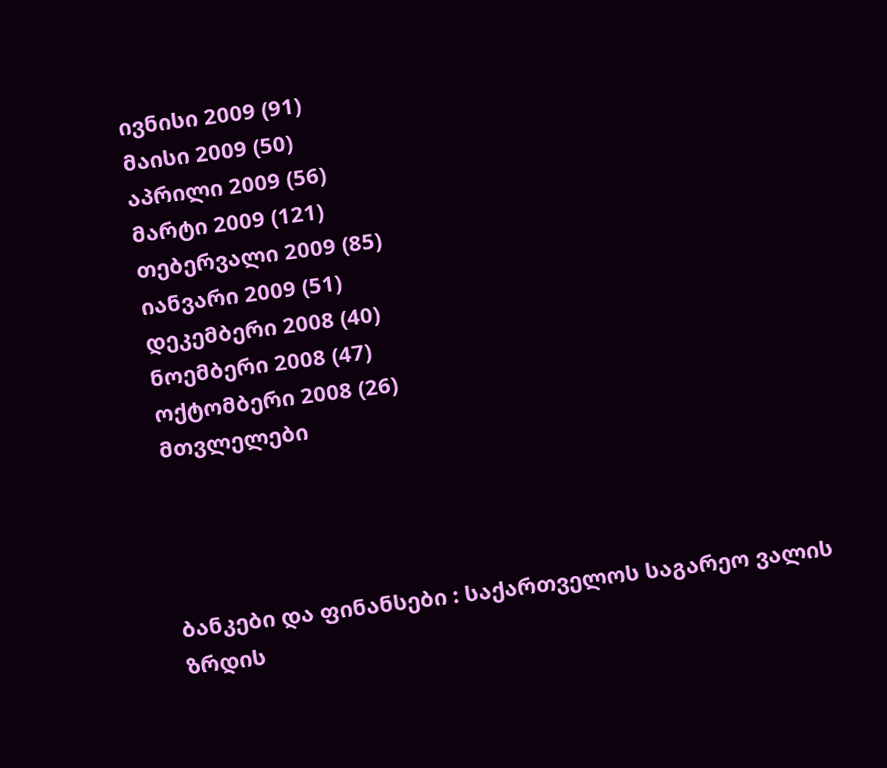ივნისი 2009 (91)
მაისი 2009 (50)
აპრილი 2009 (56)
მარტი 2009 (121)
თებერვალი 2009 (85)
იანვარი 2009 (51)
დეკემბერი 2008 (40)
ნოემბერი 2008 (47)
ოქტომბერი 2008 (26)
მთვლელები




ბანკები და ფინანსები : საქართველოს საგარეო ვალის ზრდის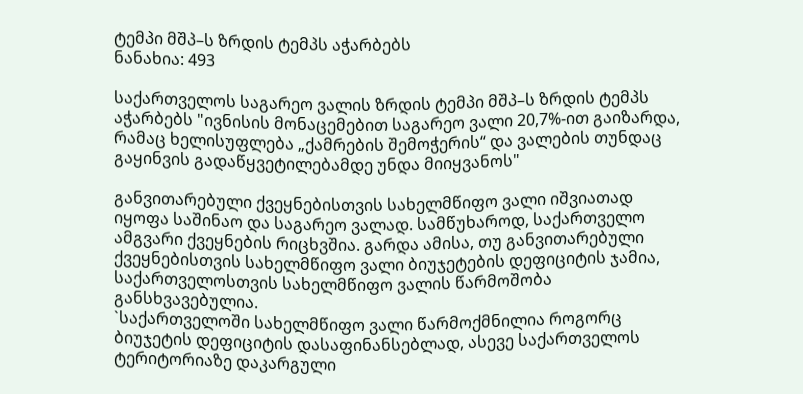ტემპი მშპ–ს ზრდის ტემპს აჭარბებს
ნანახია: 493

საქართველოს საგარეო ვალის ზრდის ტემპი მშპ–ს ზრდის ტემპს აჭარბებს "ივნისის მონაცემებით საგარეო ვალი 20,7%-ით გაიზარდა, რამაც ხელისუფლება „ქამრების შემოჭერის“ და ვალების თუნდაც გაყინვის გადაწყვეტილებამდე უნდა მიიყვანოს"

განვითარებული ქვეყნებისთვის სახელმწიფო ვალი იშვიათად იყოფა საშინაო და საგარეო ვალად. სამწუხაროდ, საქართველო ამგვარი ქვეყნების რიცხვშია. გარდა ამისა, თუ განვითარებული ქვეყნებისთვის სახელმწიფო ვალი ბიუჯეტების დეფიციტის ჯამია, საქართველოსთვის სახელმწიფო ვალის წარმოშობა განსხვავებულია.
`საქართველოში სახელმწიფო ვალი წარმოქმნილია როგორც ბიუჯეტის დეფიციტის დასაფინანსებლად, ასევე საქართველოს ტერიტორიაზე დაკარგული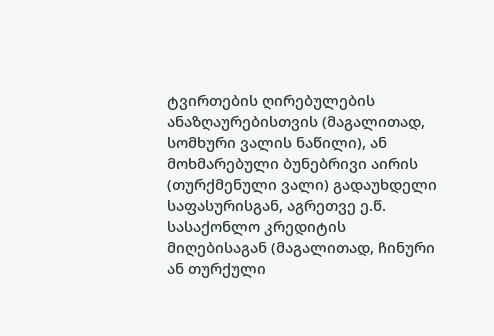ტვირთების ღირებულების ანაზღაურებისთვის (მაგალითად, სომხური ვალის ნაწილი), ან მოხმარებული ბუნებრივი აირის (თურქმენული ვალი) გადაუხდელი საფასურისგან, აგრეთვე ე.წ. სასაქონლო კრედიტის მიღებისაგან (მაგალითად, ჩინური ან თურქული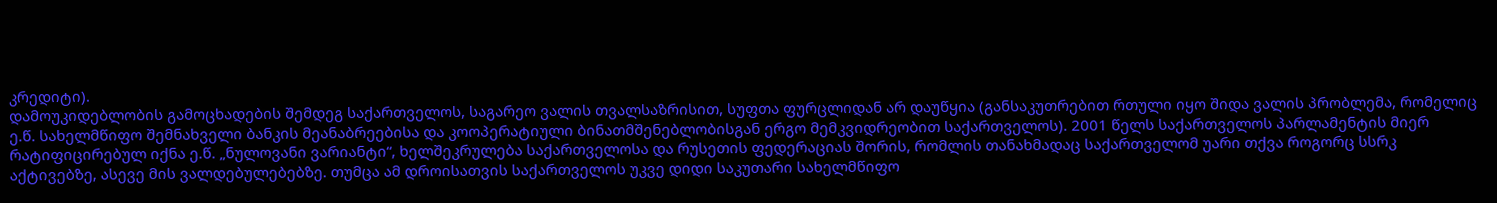კრედიტი).
დამოუკიდებლობის გამოცხადების შემდეგ საქართველოს, საგარეო ვალის თვალსაზრისით, სუფთა ფურცლიდან არ დაუწყია (განსაკუთრებით რთული იყო შიდა ვალის პრობლემა, რომელიც ე.წ. სახელმწიფო შემნახველი ბანკის მეანაბრეებისა და კოოპერატიული ბინათმშენებლობისგან ერგო მემკვიდრეობით საქართველოს). 2001 წელს საქართველოს პარლამენტის მიერ რატიფიცირებულ იქნა ე.წ. „ნულოვანი ვარიანტი“, ხელშეკრულება საქართველოსა და რუსეთის ფედერაციას შორის, რომლის თანახმადაც საქართველომ უარი თქვა როგორც სსრკ აქტივებზე, ასევე მის ვალდებულებებზე. თუმცა ამ დროისათვის საქართველოს უკვე დიდი საკუთარი სახელმწიფო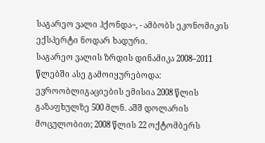საგარეო ვალი ჰქონდა~, - ამბობს ეკონომიკის ექსპერტი ნოდარ ხადური.
საგარეო ვალის ზრდის დინამიკა 2008–2011 წლებში ასე გამოიყურებოდა: ევროობლიგაციების ემისია 2008 წლის გაზაფხულზე 500 მლნ. აშშ დოლარის მოცულობით; 2008 წლის 22 ოქტომბერს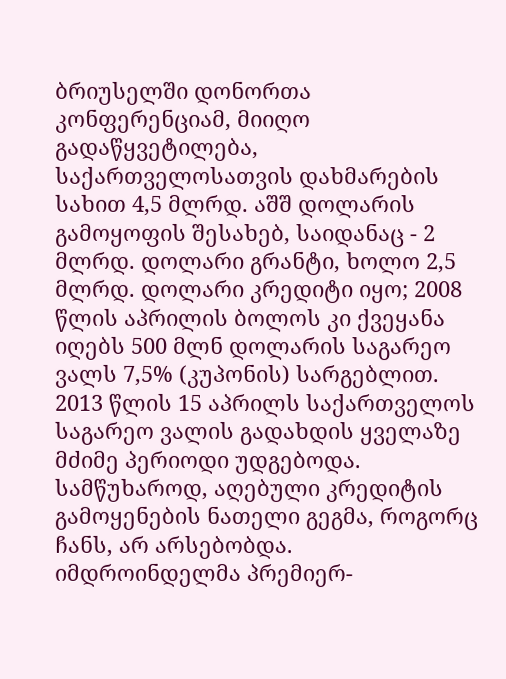ბრიუსელში დონორთა კონფერენციამ, მიიღო გადაწყვეტილება, საქართველოსათვის დახმარების სახით 4,5 მლრდ. აშშ დოლარის გამოყოფის შესახებ, საიდანაც - 2 მლრდ. დოლარი გრანტი, ხოლო 2,5 მლრდ. დოლარი კრედიტი იყო; 2008 წლის აპრილის ბოლოს კი ქვეყანა იღებს 500 მლნ დოლარის საგარეო ვალს 7,5% (კუპონის) სარგებლით.
2013 წლის 15 აპრილს საქართველოს საგარეო ვალის გადახდის ყველაზე მძიმე პერიოდი უდგებოდა. სამწუხაროდ, აღებული კრედიტის გამოყენების ნათელი გეგმა, როგორც ჩანს, არ არსებობდა. იმდროინდელმა პრემიერ-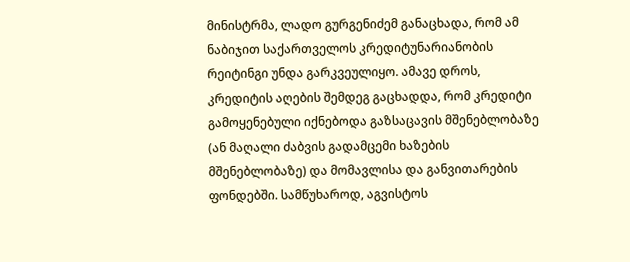მინისტრმა, ლადო გურგენიძემ განაცხადა, რომ ამ ნაბიჯით საქართველოს კრედიტუნარიანობის რეიტინგი უნდა გარკვეულიყო. ამავე დროს, კრედიტის აღების შემდეგ გაცხადდა, რომ კრედიტი გამოყენებული იქნებოდა გაზსაცავის მშენებლობაზე (ან მაღალი ძაბვის გადამცემი ხაზების მშენებლობაზე) და მომავლისა და განვითარების ფონდებში. სამწუხაროდ, აგვისტოს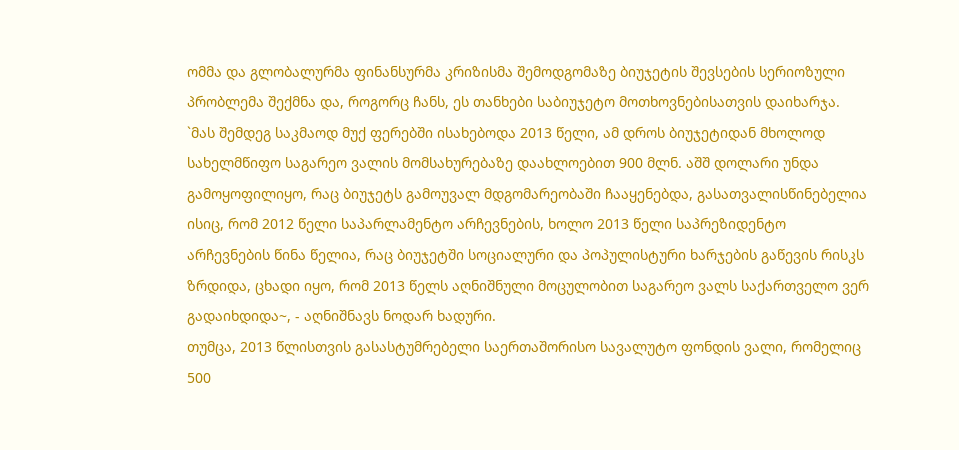ომმა და გლობალურმა ფინანსურმა კრიზისმა შემოდგომაზე ბიუჯეტის შევსების სერიოზული პრობლემა შექმნა და, როგორც ჩანს, ეს თანხები საბიუჯეტო მოთხოვნებისათვის დაიხარჯა.
`მას შემდეგ საკმაოდ მუქ ფერებში ისახებოდა 2013 წელი, ამ დროს ბიუჯეტიდან მხოლოდ სახელმწიფო საგარეო ვალის მომსახურებაზე დაახლოებით 900 მლნ. აშშ დოლარი უნდა გამოყოფილიყო, რაც ბიუჯეტს გამოუვალ მდგომარეობაში ჩააყენებდა, გასათვალისწინებელია ისიც, რომ 2012 წელი საპარლამენტო არჩევნების, ხოლო 2013 წელი საპრეზიდენტო არჩევნების წინა წელია, რაც ბიუჯეტში სოციალური და პოპულისტური ხარჯების გაწევის რისკს ზრდიდა, ცხადი იყო, რომ 2013 წელს აღნიშნული მოცულობით საგარეო ვალს საქართველო ვერ გადაიხდიდა~, - აღნიშნავს ნოდარ ხადური.
თუმცა, 2013 წლისთვის გასასტუმრებელი საერთაშორისო სავალუტო ფონდის ვალი, რომელიც 500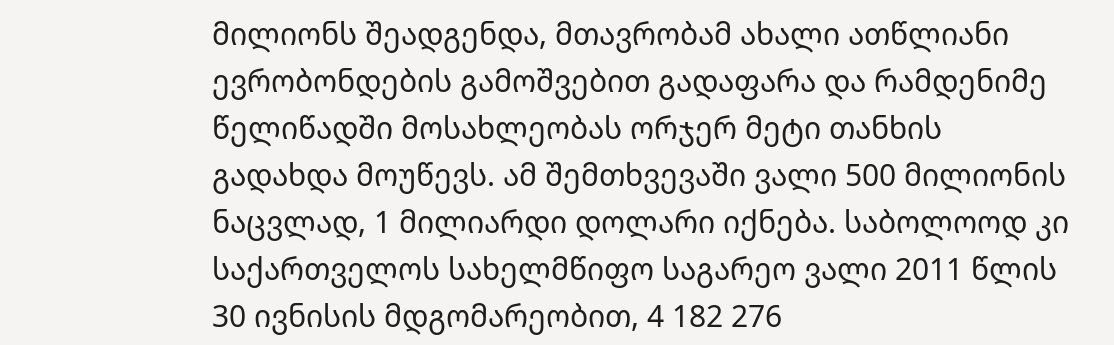მილიონს შეადგენდა, მთავრობამ ახალი ათწლიანი ევრობონდების გამოშვებით გადაფარა და რამდენიმე წელიწადში მოსახლეობას ორჯერ მეტი თანხის გადახდა მოუწევს. ამ შემთხვევაში ვალი 500 მილიონის ნაცვლად, 1 მილიარდი დოლარი იქნება. საბოლოოდ კი საქართველოს სახელმწიფო საგარეო ვალი 2011 წლის 30 ივნისის მდგომარეობით, 4 182 276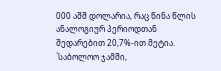000 აშშ დოლარია, რაც წინა წლის ანალოგიურ პერიოდთან შედარებით 20,7%-ით მეტია.
`საბოლოო ჯამში,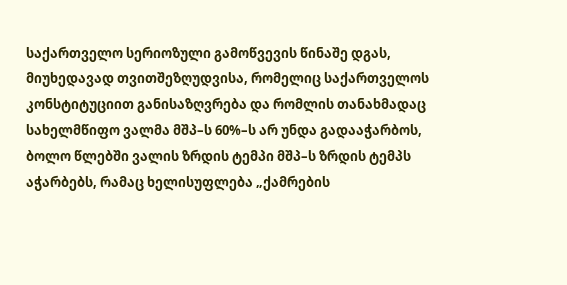საქართველო სერიოზული გამოწვევის წინაშე დგას, მიუხედავად თვითშეზღუდვისა, რომელიც საქართველოს კონსტიტუციით განისაზღვრება და რომლის თანახმადაც სახელმწიფო ვალმა მშპ–ს 60%–ს არ უნდა გადააჭარბოს, ბოლო წლებში ვალის ზრდის ტემპი მშპ–ს ზრდის ტემპს აჭარბებს, რამაც ხელისუფლება „ქამრების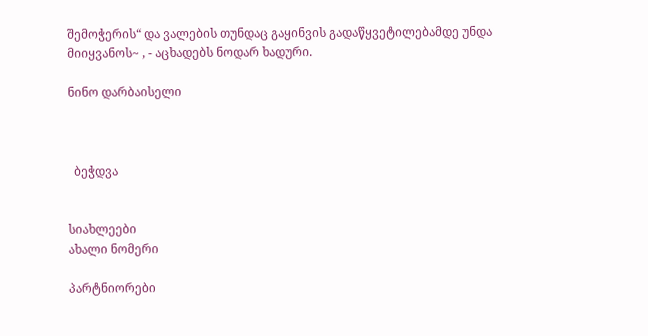შემოჭერის“ და ვალების თუნდაც გაყინვის გადაწყვეტილებამდე უნდა მიიყვანოს~ , - აცხადებს ნოდარ ხადური.

ნინო დარბაისელი



  ბეჭდვა


სიახლეები
ახალი ნომერი

პარტნიორები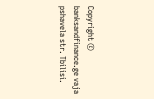Copyright © banksandfinance.ge vaja pshavela str. Tbilisi.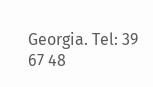Georgia. Tel: 39 67 48